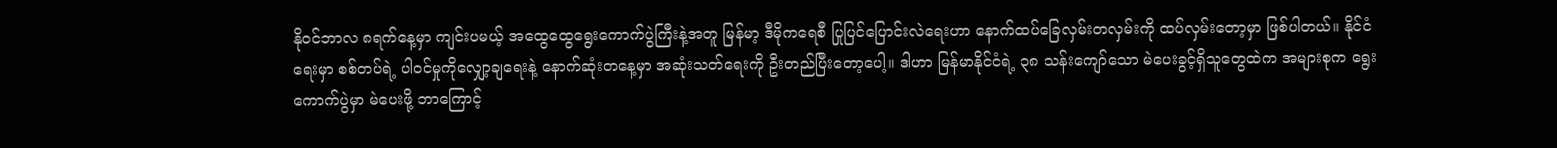နိုဝင်ဘာလ ၈ရက်နေ့မှာ ကျင်းပမယ့် အထွေထွေရွေးကောက်ပွဲကြီးနဲ့အတူ မြန်မာ့ ဒီမိုကရေစီ ပြုပြင်ပြောင်းလဲရေးဟာ နောက်ထပ်ခြေလှမ်းတလှမ်းကို ထပ်လှမ်းတော့မှာ ဖြစ်ပါတယ်။ နိုင်ငံရေးမှာ စစ်တပ်ရဲ့ ပါဝင်မှုကိုလျှော့ချရေးနဲ့ နောက်ဆုံးတနေ့မှာ အဆုံးသတ်ရေးကို ဦးတည်ပြီးတော့ပေါ့။ ဒါဟာ မြန်မာနိုင်ငံရဲ့ ၃၈ သန်းကျော်သော မဲပေးခွင့်ရှိသူတွေထဲက အများစုက ရွေးကောက်ပွဲမှာ မဲပေးဖို့ ဘာကြောင့်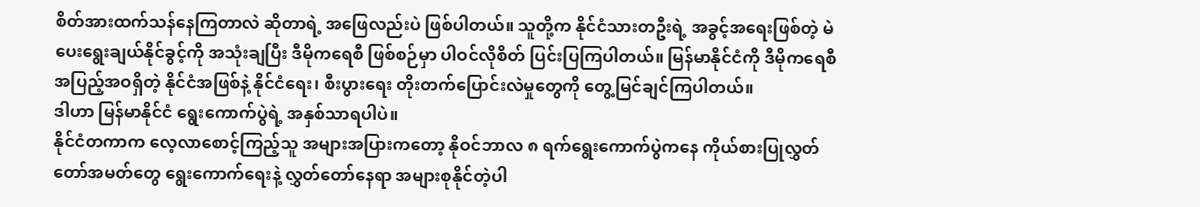စိတ်အားထက်သန်နေကြတာလဲ ဆိုတာရဲ့ အဖြေလည်းပဲ ဖြစ်ပါတယ်။ သူတို့က နိုင်ငံသားတဦးရဲ့ အခွင့်အရေးဖြစ်တဲ့ မဲပေးရွေးချယ်နိုင်ခွင့်ကို အသုံးချပြီး ဒီမိုကရေစီ ဖြစ်စဉ်မှာ ပါဝင်လိုစိတ် ပြင်းပြကြပါတယ်။ မြန်မာနိုင်ငံကို ဒီမိုကရေစီ အပြည့်အဝရှိတဲ့ နိုင်ငံအဖြစ်နဲ့ နိုင်ငံရေး၊ စီးပွားရေး တိုးတက်ပြောင်းလဲမှုတွေကို တွေ့မြင်ချင်ကြပါတယ်။
ဒါဟာ မြန်မာနိုင်ငံ ရွေးကောက်ပွဲရဲ့ အနှစ်သာရပါပဲ။
နိုင်ငံတကာက လေ့လာစောင့်ကြည့်သူ အများအပြားကတော့ နိုဝင်ဘာလ ၈ ရက်ရွေးကောက်ပွဲကနေ ကိုယ်စားပြုလွှတ်တော်အမတ်တွေ ရွေးကောက်ရေးနဲ့ လွှတ်တော်နေရာ အများစုနိုင်တဲ့ပါ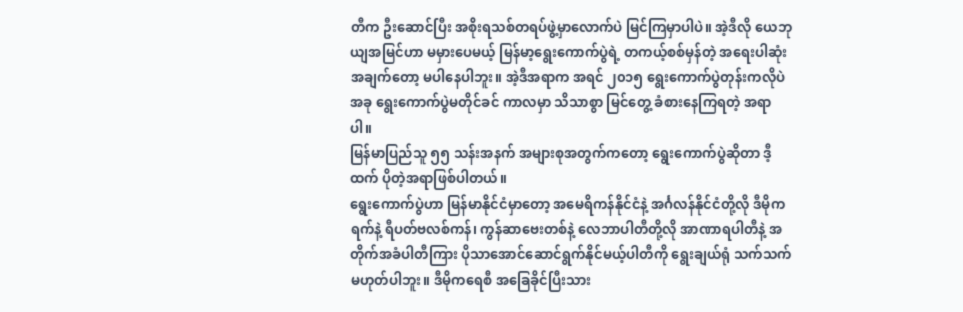တီက ဦးဆောင်ပြီး အစိုးရသစ်တရပ်ဖွဲ့မှာလောက်ပဲ မြင်ကြမှာပါပဲ။ အဲ့ဒီလို ယေဘုယျအမြင်ဟာ မမှားပေမယ့် မြန်မာ့ရွေးကောက်ပွဲရဲ့ တကယ့်စစ်မှန်တဲ့ အရေးပါဆုံးအချက်တော့ မပါနေပါဘူး။ အဲ့ဒီအရာက အရင် ၂၀၁၅ ရွေးကောက်ပွဲတုန်းကလိုပဲ အခု ရွေးကောက်ပွဲမတိုင်ခင် ကာလမှာ သိသာစွာ မြင်တွေ့ ခံစားနေကြရတဲ့ အရာပါ။
မြန်မာပြည်သူ ၅၅ သန်းအနက် အများစုအတွက်ကတော့ ရွေးကောက်ပွဲဆိုတာ ဒီ့ထက် ပိုတဲ့အရာဖြစ်ပါတယ်။
ရွေးကောက်ပွဲဟာ မြန်မာနိုင်ငံမှာတော့ အမေရိကန်နိုင်ငံနဲ့ အင်္ဂလန်နိုင်ငံတို့လို ဒီမိုကရက်နဲ့ ရီပတ်ဗလစ်ကန်၊ ကွန်ဆာဗေးတစ်နဲ့ လေဘာပါတီတို့လို အာဏာရပါတီနဲ့ အတိုက်အခံပါတီကြား ပိုသာအောင်ဆောင်ရွက်နိုင်မယ့်ပါတီကို ရွေးချယ်ရုံ သက်သက်မဟုတ်ပါဘူး။ ဒီမိုကရေစီ အခြေခိုင်ပြီးသား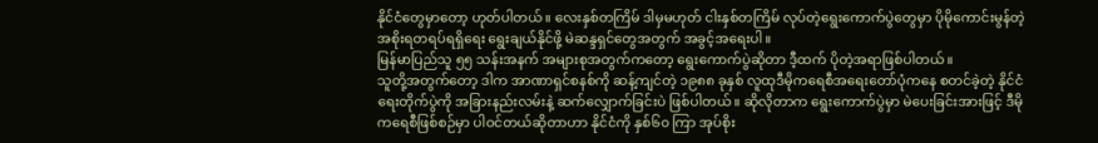နိုင်ငံတွေမှာတော့ ဟုတ်ပါတယ်။ လေးနှစ်တကြိမ် ဒါမှမဟုတ် ငါးနှစ်တကြိမ် လုပ်တဲ့ရွေးကောက်ပွဲတွေမှာ ပိုမိုကောင်းမွန်တဲ့ အစိုးရတရပ်ရရှိရေး ရွေးချယ်နိုင်ဖို့ မဲဆန္ဒရှင်တွေအတွက် အခွင့်အရေးပါ။
မြန်မာပြည်သူ ၅၅ သန်းအနက် အများစုအတွက်ကတော့ ရွေးကောက်ပွဲဆိုတာ ဒီ့ထက် ပိုတဲ့အရာဖြစ်ပါတယ်။
သူတို့အတွက်တော့ ဒါက အာဏာရှင်စနစ်ကို ဆန့်ကျင်တဲ့ ၁၉၈၈ ခုနှစ် လူထုဒီမိုကရေစီအရေးတော်ပုံကနေ စတင်ခဲ့တဲ့ နိုင်ငံရေးတိုက်ပွဲကို အခြားနည်းလမ်းနဲ့ ဆက်လျှောက်ခြင်းပဲ ဖြစ်ပါတယ်။ ဆိုလိုတာက ရွေးကောက်ပွဲမှာ မဲပေးခြင်းအားဖြင့် ဒီမိုကရေစီဖြစ်စဉ်မှာ ပါဝင်တယ်ဆိုတာဟာ နိုင်ငံကို နှစ်၆၀ ကြာ အုပ်စိုး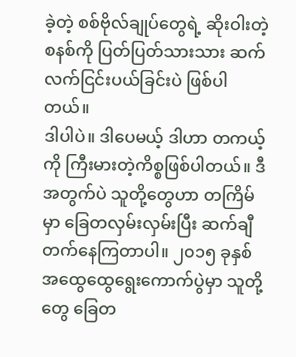ခဲ့တဲ့ စစ်ဗိုလ်ချုပ်တွေရဲ့ ဆိုးဝါးတဲ့စနစ်ကို ပြတ်ပြတ်သားသား ဆက်လက်ငြင်းပယ်ခြင်းပဲ ဖြစ်ပါတယ်။
ဒါပါပဲ။ ဒါပေမယ့် ဒါဟာ တကယ့်ကို ကြီးမားတဲ့ကိစ္စဖြစ်ပါတယ်။ ဒီအတွက်ပဲ သူတို့တွေဟာ တကြိမ်မှာ ခြေတလှမ်းလှမ်းပြီး ဆက်ချီတက်နေကြတာပါ။ ၂၀၁၅ ခုနှစ် အထွေထွေရွေးကောက်ပွဲမှာ သူတို့တွေ ခြေတ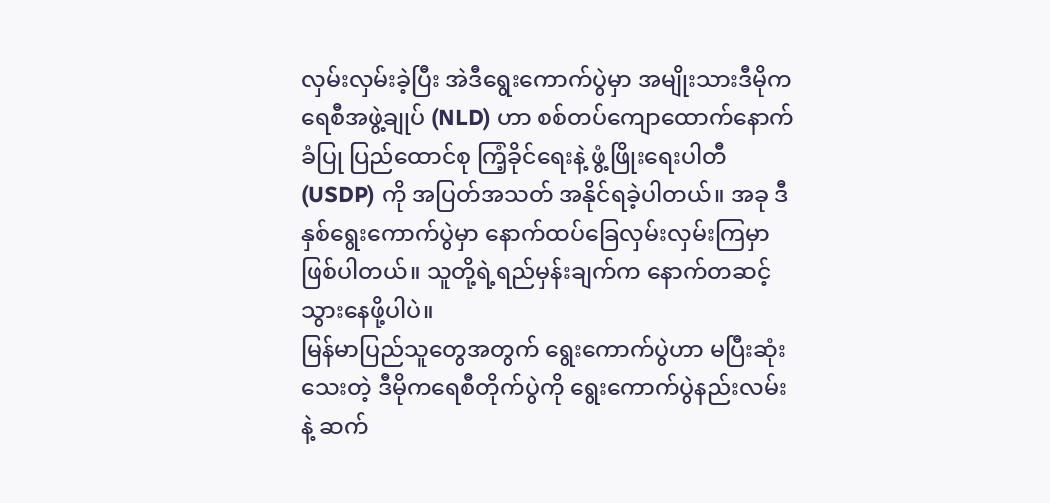လှမ်းလှမ်းခဲ့ပြီး အဲဒီရွေးကောက်ပွဲမှာ အမျိုးသားဒီမိုကရေစီအဖွဲ့ချုပ် (NLD) ဟာ စစ်တပ်ကျောထောက်နောက်ခံပြု ပြည်ထောင်စု ကြံ့ခိုင်ရေးနဲ့ ဖွံ့ဖြိုးရေးပါတီ (USDP) ကို အပြတ်အသတ် အနိုင်ရခဲ့ပါတယ်။ အခု ဒီနှစ်ရွေးကောက်ပွဲမှာ နောက်ထပ်ခြေလှမ်းလှမ်းကြမှာ ဖြစ်ပါတယ်။ သူတို့ရဲ့ရည်မှန်းချက်က နောက်တဆင့် သွားနေဖို့ပါပဲ။
မြန်မာပြည်သူတွေအတွက် ရွေးကောက်ပွဲဟာ မပြီးဆုံးသေးတဲ့ ဒီမိုကရေစီတိုက်ပွဲကို ရွေးကောက်ပွဲနည်းလမ်းနဲ့ ဆက်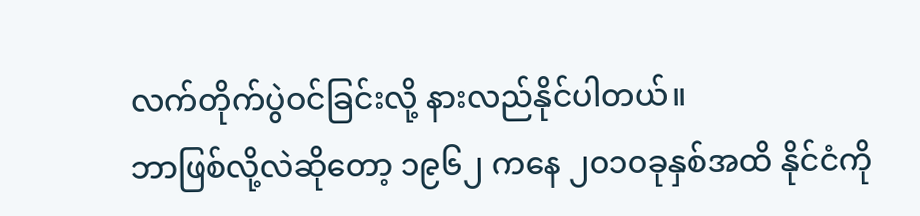လက်တိုက်ပွဲဝင်ခြင်းလို့ နားလည်နိုင်ပါတယ်။
ဘာဖြစ်လို့လဲဆိုတော့ ၁၉၆၂ ကနေ ၂၀၁၀ခုနှစ်အထိ နိုင်ငံကို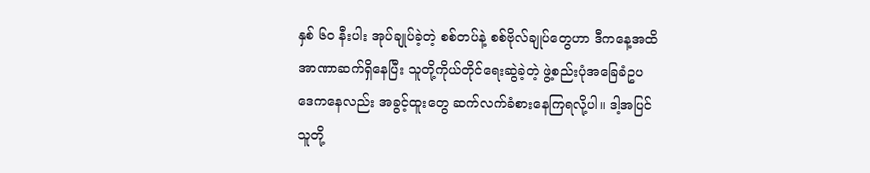နှစ် ၆၀ နီးပါး အုပ်ချုပ်ခဲ့တဲ့ စစ်တပ်နဲ့ စစ်ဗိုလ်ချုပ်တွေဟာ ဒီကနေ့အထိ အာဏာဆက်ရှိနေပြီး သူတို့ကိုယ်တိုင်ရေးဆွဲခဲ့တဲ့ ဖွဲ့စည်းပုံအခြေခံဥပဒေကနေလည်း အခွင့်ထူးတွေ ဆက်လက်ခံစားနေကြရလို့ပါ။ ဒါ့အပြင် သူတို့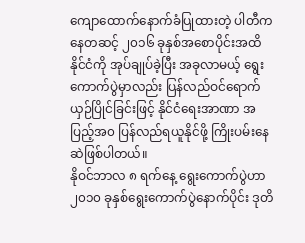ကျောထောက်နောက်ခံပြုထားတဲ့ ပါတီကနေတဆင့် ၂၀၁၆ ခုနှစ်အစောပိုင်းအထိ နိုင်ငံကို အုပ်ချုပ်ခဲ့ပြီး အခုလာမယ့် ရွေးကောက်ပွဲမှာလည်း ပြန်လည်ဝင်ရောက်ယှဉ်ပြိုင်ခြင်းဖြင့် နိုင်ငံရေးအာဏာ အပြည့်အ၀ ပြန်လည်ရယူနိုင်ဖို့ ကြိုးပမ်းနေဆဲဖြစ်ပါတယ်။
နိုဝင်ဘာလ ၈ ရက်နေ့ ရွေးကောက်ပွဲဟာ ၂၀၁၀ ခုနှစ်ရွေးကောက်ပွဲနောက်ပိုင်း ဒုတိ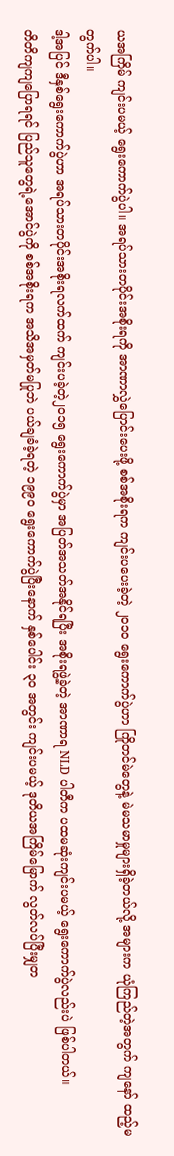ယအကြိမ် ကျင်းပမယ့် ရွေးကောက်ပွဲပါ။ အရပ်သားတပိုင်းအစိုးရကို အာဏာလွှဲပြောင်းပေးဖို့ စစ်အစိုးရက ကျင်းပပေးခဲ့တဲ့ ၂၀၁၀ ရွေးကောက်ပွဲဟာ ကြိုတင်မဲတွေနဲ့ မဲမသမာမှုများရှိခဲ့တယ်လို့ အများက ယုံကြည်တဲ့အတွက် ကျနော် ထည့်မတွက်ပါ။
ဒါ့အပြင် ဒီနှစ်ရွေးကောက်ပွဲဟာ အရပ်သားတပိုင်းအစိုးရလက်ထက် ကျင်းပခဲ့တဲ့၂၀၁၅ ရွေးကောက်ပွဲမှာ အပြတ်အသတ်အနိုင်ရပြီး အစိုးရဖွဲ့ခဲ့တဲ့ အာဏာရ NLD ပါတီက ပထမဆုံးကျင်းပမယ့် ရွေးကောက်ပွဲလည်းပဲ ဖြစ်ပါတယ်။
တိတိကျကျပြောရရင် ပြည်သူတွေရဲ့အောင်ပွဲကို စစ်အစိုးရက အသိအမှတ်မပြုဘဲ ပယ်ချခံခဲ့ရတဲ့ ၁၉၉၀ ရွေးကောက်ပွဲပြီးနောက် နှစ်ပေါင်း ၃၀ အတွင်း ကျင်းပမယ့် ဒုတိယအကြိမ်မြောက် လွတ်လပ်ပြီးမျှတ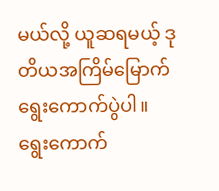မယ်လို့ ယူဆရမယ့် ဒုတိယအကြိမ်မြောက် ရွေးကောက်ပွဲပါ။
ရွေးကောက်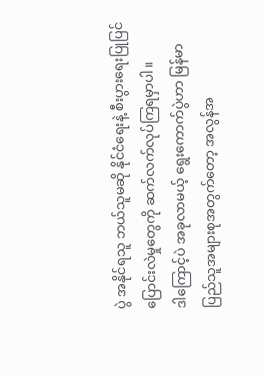ပွဲ အနိုင်ရသူ ဘယ်သူမဆို နိုင်ငံရေးနဲ့ စီးပွားရေးပြုပြင်ပြောင်းလဲမှုတွေကို ဆက်လက်လုပ်ကြရမှာပါ။
ဒါကြောင့်ပဲ အခုလာမယ့် ရွေးကောက်ပွဲဟာ မြန်မာပြည်သူအများစုအတွက်တော့ အလွန်အ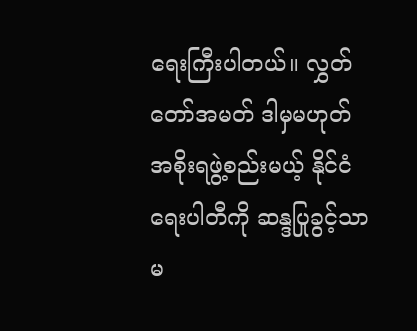ရေးကြီးပါတယ်။ လွှတ်တော်အမတ် ဒါမှမဟုတ် အစိုးရဖွဲ့စည်းမယ့် နိုင်ငံရေးပါတီကို ဆန္ဒပြုခွင့်သာမ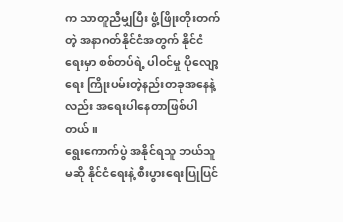က သာတူညီမျှပြီး ဖွံ့ဖြိုးတိုးတက်တဲ့ အနာဂတ်နိုင်ငံအတွက် နိုင်ငံရေးမှာ စစ်တပ်ရဲ့ ပါဝင်မှု ပိုလျော့ရေး ကြိုးပမ်းတဲ့နည်းတခုအနေနဲ့လည်း အရေးပါနေတာဖြစ်ပါတယ်။
ရွေးကောက်ပွဲ အနိုင်ရသူ ဘယ်သူမဆို နိုင်ငံရေးနဲ့ စီးပွားရေးပြုပြင်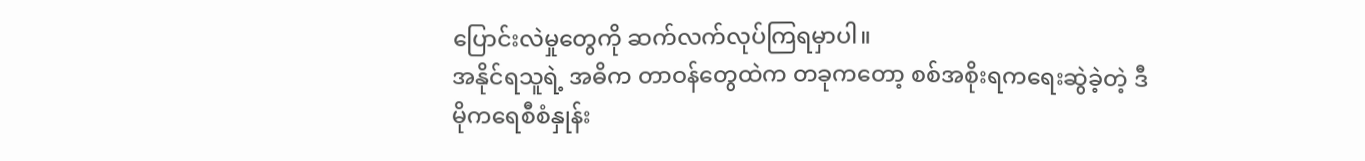ပြောင်းလဲမှုတွေကို ဆက်လက်လုပ်ကြရမှာပါ။
အနိုင်ရသူရဲ့ အဓိက တာဝန်တွေထဲက တခုကတော့ စစ်အစိုးရကရေးဆွဲခဲ့တဲ့ ဒီမိုကရေစီစံနှုန်း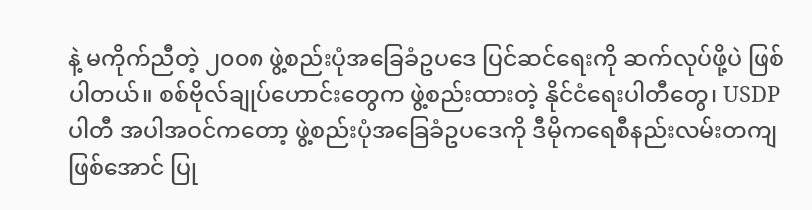နဲ့ မကိုက်ညီတဲ့ ၂၀၀၈ ဖွဲ့စည်းပုံအခြေခံဥပဒေ ပြင်ဆင်ရေးကို ဆက်လုပ်ဖို့ပဲ ဖြစ်ပါတယ်။ စစ်ဗိုလ်ချုပ်ဟောင်းတွေက ဖွဲ့စည်းထားတဲ့ နိုင်ငံရေးပါတီတွေ၊ USDP ပါတီ အပါအဝင်ကတော့ ဖွဲ့စည်းပုံအခြေခံဥပဒေကို ဒီမိုကရေစီနည်းလမ်းတကျဖြစ်အောင် ပြု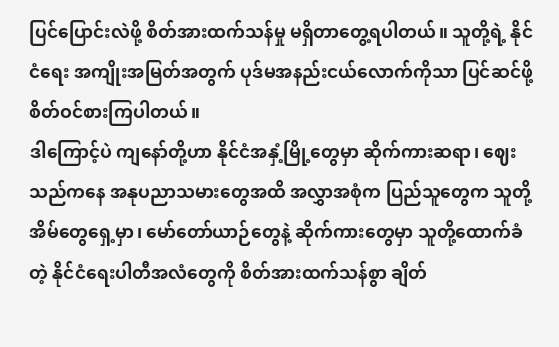ပြင်ပြောင်းလဲဖို့ စိတ်အားထက်သန်မှု မရှိတာတွေ့ရပါတယ်။ သူတို့ရဲ့ နိုင်ငံရေး အကျိုးအမြတ်အတွက် ပုဒ်မအနည်းငယ်လောက်ကိုသာ ပြင်ဆင်ဖို့ စိတ်ဝင်စားကြပါတယ်။
ဒါကြောင့်ပဲ ကျနော်တို့ဟာ နိုင်ငံအနှံ့မြို့တွေမှာ ဆိုက်ကားဆရာ၊ ဈေးသည်ကနေ အနုပညာသမားတွေအထိ အလွှာအစုံက ပြည်သူတွေက သူတို့ အိမ်တွေရှေ့မှာ၊ မော်တော်ယာဉ်တွေနဲ့ ဆိုက်ကားတွေမှာ သူတို့ထောက်ခံတဲ့ နိုင်ငံရေးပါတီအလံတွေကို စိတ်အားထက်သန်စွာ ချိတ်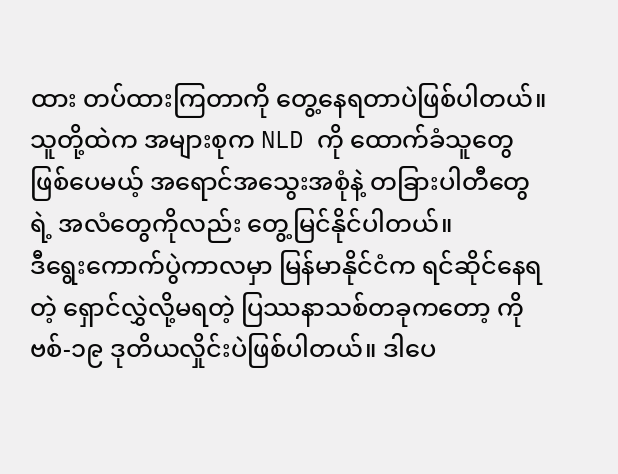ထား တပ်ထားကြတာကို တွေ့နေရတာပဲဖြစ်ပါတယ်။ သူတို့ထဲက အများစုက NLD ကို ထောက်ခံသူတွေဖြစ်ပေမယ့် အရောင်အသွေးအစုံနဲ့ တခြားပါတီတွေရဲ့ အလံတွေကိုလည်း တွေ့မြင်နိုင်ပါတယ်။
ဒီရွေးကောက်ပွဲကာလမှာ မြန်မာနိုင်ငံက ရင်ဆိုင်နေရတဲ့ ရှောင်လွှဲလို့မရတဲ့ ပြဿနာသစ်တခုကတော့ ကိုဗစ်-၁၉ ဒုတိယလှိုင်းပဲဖြစ်ပါတယ်။ ဒါပေ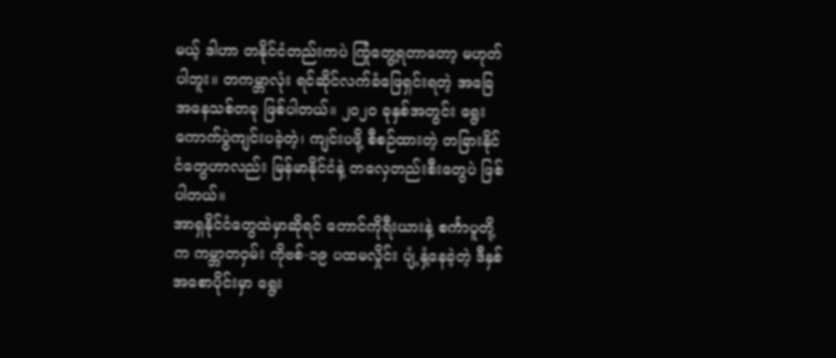မယ့် ဒါဟာ တနိုင်ငံတည်းကပဲ ကြုံတွေ့ရတာတော့ မဟုတ်ပါဘူး။ တကမ္ဘာလုံး ရင်ဆိုင်လက်ခံဖြေရှင်းရတဲ့ အခြေအနေသစ်တခု ဖြစ်ပါတယ်။ ၂၀၂၀ ခုနှစ်အတွင်း ရွေးကောက်ပွဲကျင်းပခဲ့တဲ့၊ ကျင်းပဖို့ စီစဉ်ထားတဲ့ တခြားနိုင်ငံတွေဟာလည်း မြန်မာနိုင်ငံနဲ့ တလှေတည်းစီးတွေပဲ ဖြစ်ပါတယ်။
အာရှနိုင်ငံတွေထဲမှာဆိုရင် တောင်ကိုရီးယားနဲ့ စင်္ကာပူတို့က ကမ္ဘာတဝှမ်း ကိုဗစ်-၁၉ ပထမလှိုင်း ပျံ့နှံ့နေခဲ့တဲ့ ဒီနှစ်အစောပိုင်းမှာ ရွေး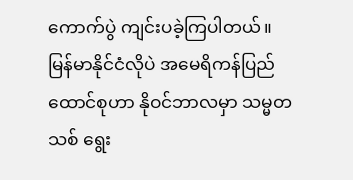ကောက်ပွဲ ကျင်းပခဲ့ကြပါတယ်။ မြန်မာနိုင်ငံလိုပဲ အမေရိကန်ပြည်ထောင်စုဟာ နိုဝင်ဘာလမှာ သမ္မတသစ် ရွေး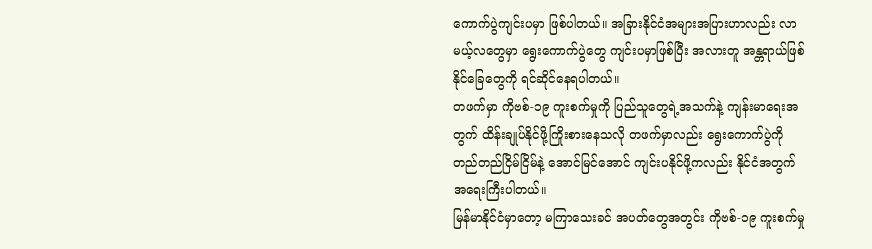ကောက်ပွဲကျင်းပမှာ ဖြစ်ပါတယ်။ အခြားနိုင်ငံအများအပြားဟာလည်း လာမယ့်လတွေမှာ ရွေးကောက်ပွဲတွေ ကျင်းပမှာဖြစ်ပြီး အလားတူ အန္တရာယ်ဖြစ်နိုင်ခြေတွေကို ရင်ဆိုင်နေရပါတယ်။
တဖက်မှာ ကိုဗစ်-၁၉ ကူးစက်မှုကို ပြည်သူတွေရဲ့အသက်နဲ့ ကျန်းမာရေးအတွက် ထိန်းချုပ်နိုင်ဖို့ကြိုးစားနေသလို တဖက်မှာလည်း ရွေးကောက်ပွဲကို တည်တည်ငြိမ်ငြိမ်နဲ့ အောင်မြင်အောင် ကျင်းပနိုင်ဖို့ကလည်း နိုင်ငံအတွက် အရေးကြီးပါတယ်။
မြန်မာနိုင်ငံမှာတော့ မကြာသေးခင် အပတ်တွေအတွင်း ကိုဗစ်-၁၉ ကူးစက်မှု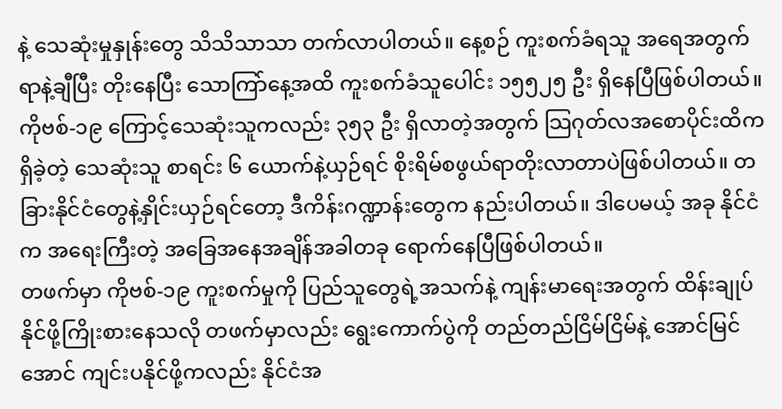နဲ့ သေဆုံးမှုနှုန်းတွေ သိသိသာသာ တက်လာပါတယ်။ နေ့စဉ် ကူးစက်ခံရသူ အရေအတွက် ရာနဲ့ချီပြီး တိုးနေပြီး သောကြာ်နေ့အထိ ကူးစက်ခံသူပေါင်း ၁၅၅၂၅ ဦး ရှိနေပြီဖြစ်ပါတယ်။ ကိုဗစ်-၁၉ ကြောင့်သေဆုံးသူကလည်း ၃၅၃ ဦး ရှိလာတဲ့အတွက် သြဂုတ်လအစောပိုင်းထိက ရှိခဲ့တဲ့ သေဆုံးသူ စာရင်း ၆ ယောက်နဲ့ယှဉ်ရင် စိုးရိမ်စဖွယ်ရာတိုးလာတာပဲဖြစ်ပါတယ်။ တခြားနိုင်ငံတွေနဲ့နှိုင်းယှဉ်ရင်တော့ ဒီကိန်းဂဏ္ဍာန်းတွေက နည်းပါတယ်။ ဒါပေမယ့် အခု နိုင်ငံက အရေးကြီးတဲ့ အခြေအနေအချိန်အခါတခု ရောက်နေပြီဖြစ်ပါတယ်။
တဖက်မှာ ကိုဗစ်-၁၉ ကူးစက်မှုကို ပြည်သူတွေရဲ့အသက်နဲ့ ကျန်းမာရေးအတွက် ထိန်းချုပ်နိုင်ဖို့ကြိုးစားနေသလို တဖက်မှာလည်း ရွေးကောက်ပွဲကို တည်တည်ငြိမ်ငြိမ်နဲ့ အောင်မြင်အောင် ကျင်းပနိုင်ဖို့ကလည်း နိုင်ငံအ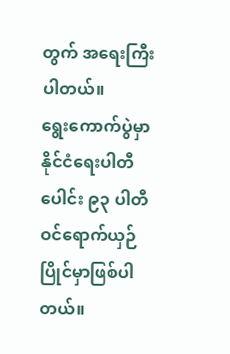တွက် အရေးကြီးပါတယ်။
ရွေးကောက်ပွဲမှာ နိုင်ငံရေးပါတီပေါင်း ၉၃ ပါတီ ဝင်ရောက်ယှဉ်ပြိုင်မှာဖြစ်ပါတယ်။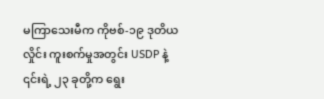မကြာသေးမီက ကိုဗစ်-၁၉ ဒုတိယလှိုင်း ကူးစက်မှုအတွင်း USDP နဲ့ ၎င်းရဲ့ ၂၃ ခုတို့က ရွေး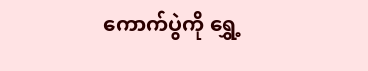ကောက်ပွဲကို ရွှေ့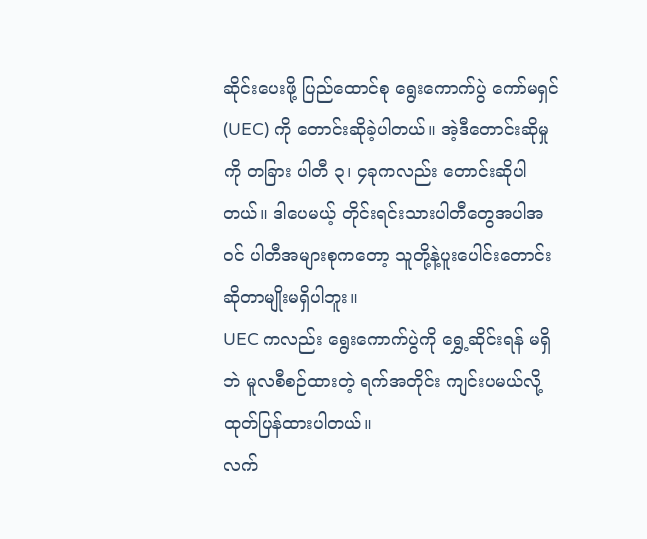ဆိုင်းပေးဖို့ ပြည်ထောင်စု ရွေးကောက်ပွဲ ကော်မရှင် (UEC) ကို တောင်းဆိုခဲ့ပါတယ်။ အဲ့ဒီတောင်းဆိုမှုကို တခြား ပါတီ ၃၊ ၄ခုကလည်း တောင်းဆိုပါတယ်။ ဒါပေမယ့် တိုင်းရင်းသားပါတီတွေအပါအဝင် ပါတီအများစုကတော့ သူတို့နဲ့ပူးပေါင်းတောင်းဆိုတာမျိုးမရှိပါဘူး။
UEC ကလည်း ရွေးကောက်ပွဲကို ရွှေ့ဆိုင်းရန် မရှိဘဲ မူလစီစဉ်ထားတဲ့ ရက်အတိုင်း ကျင်းပမယ်လို့ ထုတ်ပြန်ထားပါတယ်။
လက်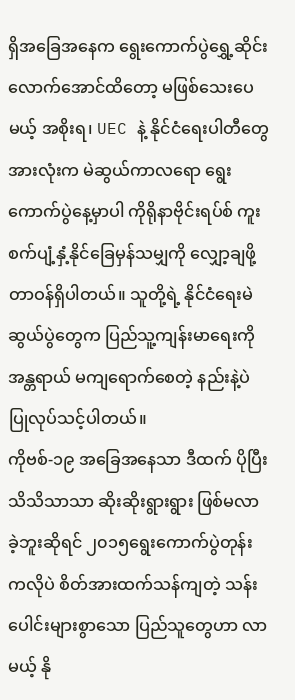ရှိအခြေအနေက ရွေးကောက်ပွဲရွှေ့ဆိုင်းလောက်အောင်ထိတော့ မဖြစ်သေးပေမယ့် အစိုးရ၊ UEC နဲ့ နိုင်ငံရေးပါတီတွေအားလုံးက မဲဆွယ်ကာလရော ရွေးကောက်ပွဲနေ့မှာပါ ကိုရိုနာဗိုင်းရပ်စ် ကူးစက်ပျံ့နှံ့နိုင်ခြေမှန်သမျှကို လျှော့ချဖို့ တာဝန်ရှိပါတယ်။ သူတို့ရဲ့ နိုင်ငံရေးမဲဆွယ်ပွဲတွေက ပြည်သူ့ကျန်းမာရေးကို အန္တရာယ် မကျရောက်စေတဲ့ နည်းနဲ့ပဲ ပြုလုပ်သင့်ပါတယ်။
ကိုဗစ်-၁၉ အခြေအနေသာ ဒီထက် ပိုပြီး သိသိသာသာ ဆိုးဆိုးရွားရွား ဖြစ်မလာခဲ့ဘူးဆိုရင် ၂၀၁၅ရွေးကောက်ပွဲတုန်းကလိုပဲ စိတ်အားထက်သန်ကျတဲ့ သန်းပေါင်းများစွာသော ပြည်သူတွေဟာ လာမယ့် နို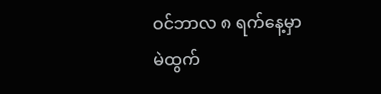ဝင်ဘာလ ၈ ရက်နေ့မှာ မဲထွက်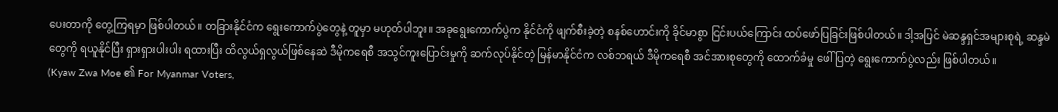ပေးတာကို တွေ့ကြရမှာ ဖြစ်ပါတယ်။ တခြားနိုင်ငံက ရွေးကောက်ပွဲတွေနဲ့ တူမှာ မဟုတ်ပါဘူး။ အခုရွေးကောက်ပွဲက နိုင်ငံကို ဖျက်စီးခဲ့တဲ့ စနစ်ဟောင်းကို ခိုင်မာစွာ ငြင်းပယ်ကြောင်း ထပ်ဖော်ပြခြင်းဖြစ်ပါတယ်။ ဒါ့အပြင် မဲဆန္ဒရှင်အများစုရဲ့ ဆန္ဒမဲတွေကို ရယူနိုင်ပြီး ရှားရှားပါးပါး ရထားပြီး ထိလွယ်ရှလွယ်ဖြစ်နေဆဲ ဒီမိုကရေစီ အသွင်ကူးပြောင်းမှုကို ဆက်လုပ်နိုင်တဲ့ မြန်မာနိုင်ငံက လစ်ဘရယ် ဒီမိုကရေစီ အင်အားစုတွေကို ထောက်ခံမှု ဖေါ်ပြတဲ့ ရွေးကောက်ပွဲလည်း ဖြစ်ပါတယ်။
(Kyaw Zwa Moe ၏ For Myanmar Voters,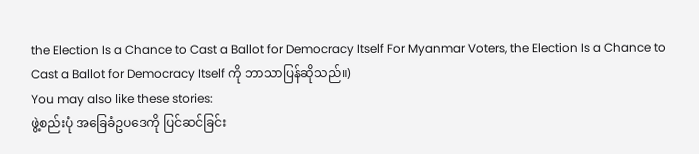the Election Is a Chance to Cast a Ballot for Democracy Itself For Myanmar Voters, the Election Is a Chance to Cast a Ballot for Democracy Itself ကို ဘာသာပြန်ဆိုသည်။)
You may also like these stories:
ဖွဲ့စည်းပုံ အခြေခံဥပဒေကို ပြင်ဆင်ခြင်း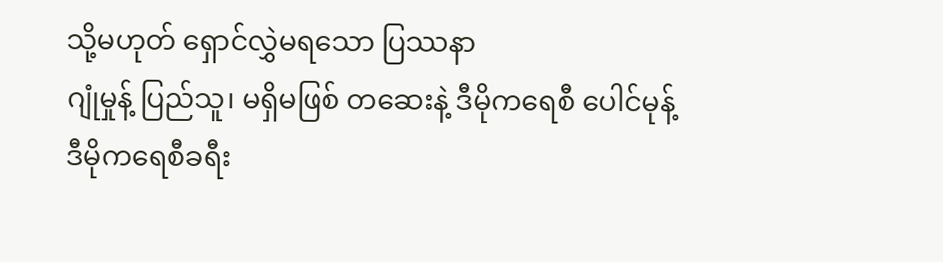သို့မဟုတ် ရှောင်လွှဲမရသော ပြဿနာ
ဂျုံမှုန့် ပြည်သူ၊ မရှိမဖြစ် တဆေးနဲ့ ဒီမိုကရေစီ ပေါင်မုန့်
ဒီမိုကရေစီခရီး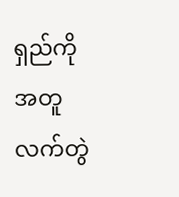ရှည်ကို အတူလက်တွဲ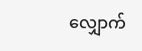လျှောက်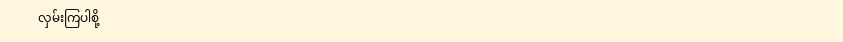လှမ်းကြပါစို့